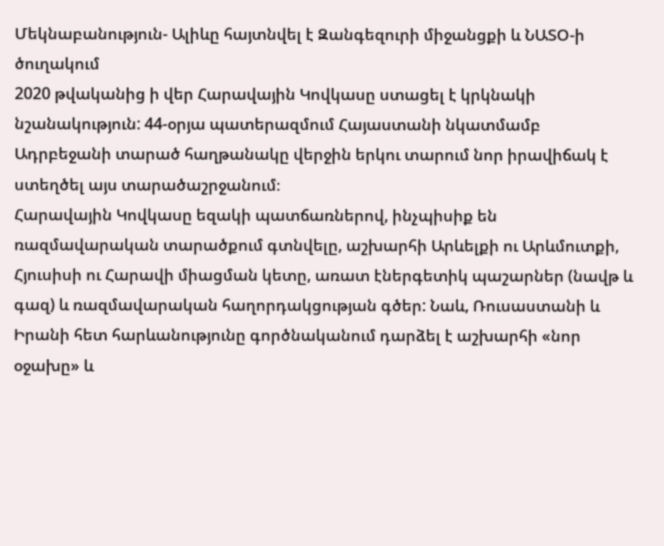Մեկնաբանություն- Ալիևը հայտնվել է Զանգեզուրի միջանցքի և ՆԱՏՕ-ի ծուղակում
2020 թվականից ի վեր Հարավային Կովկասը ստացել է կրկնակի նշանակություն: 44-օրյա պատերազմում Հայաստանի նկատմամբ Ադրբեջանի տարած հաղթանակը վերջին երկու տարում նոր իրավիճակ է ստեղծել այս տարածաշրջանում։
Հարավային Կովկասը եզակի պատճառներով, ինչպիսիք են ռազմավարական տարածքում գտնվելը, աշխարհի Արևելքի ու Արևմուտքի, Հյուսիսի ու Հարավի միացման կետը, առատ էներգետիկ պաշարներ (նավթ և գազ) և ռազմավարական հաղորդակցության գծեր: Նաև, Ռուսաստանի և Իրանի հետ հարևանությունը գործնականում դարձել է աշխարհի «նոր օջախը» և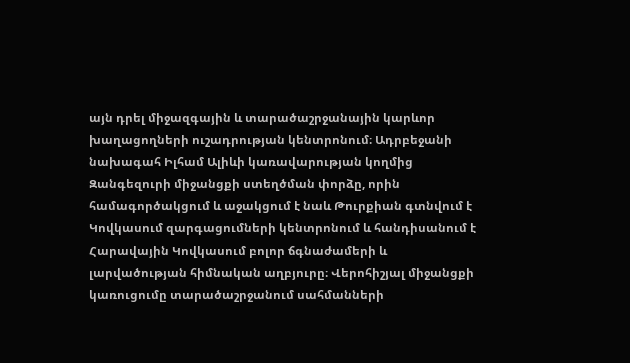այն դրել միջազգային և տարածաշրջանային կարևոր խաղացողների ուշադրության կենտրոնում։ Ադրբեջանի նախագահ Իլհամ Ալիևի կառավարության կողմից Զանգեզուրի միջանցքի ստեղծման փորձը, որին համագործակցում և աջակցում է նաև Թուրքիան գտնվում է Կովկասում զարգացումների կենտրոնում և հանդիսանում է Հարավային Կովկասում բոլոր ճգնաժամերի և լարվածության հիմնական աղբյուրը։ Վերոհիշյալ միջանցքի կառուցումը տարածաշրջանում սահմանների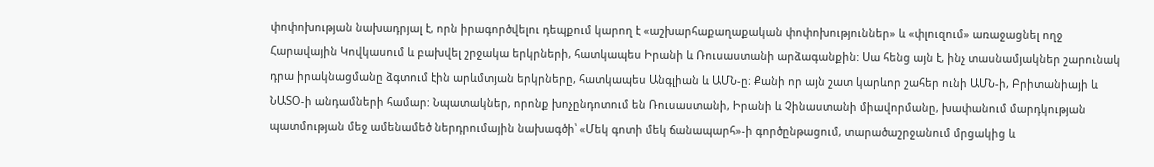փոփոխության նախադրյալ է, որն իրագործվելու դեպքում կարող է «աշխարհաքաղաքական փոփոխություններ» և «փլուզում» առաջացնել ողջ Հարավային Կովկասում և բախվել շրջակա երկրների, հատկապես Իրանի և Ռուսաստանի արձագանքին: Սա հենց այն է, ինչ տասնամյակներ շարունակ դրա իրակնացմանը ձգտում էին արևմտյան երկրները, հատկապես Անգլիան և ԱՄՆ-ը։ Քանի որ այն շատ կարևոր շահեր ունի ԱՄՆ-ի, Բրիտանիայի և ՆԱՏՕ-ի անդամների համար: Նպատակներ, որոնք խոչընդոտում են Ռուսաստանի, Իրանի և Չինաստանի միավորմանը, խափանում մարդկության պատմության մեջ ամենամեծ ներդրումային նախագծի՝ «Մեկ գոտի մեկ ճանապարհ»-ի գործընթացում, տարածաշրջանում մրցակից և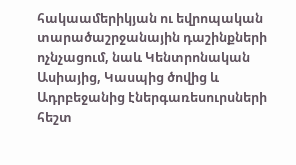հակաամերիկյան ու եվրոպական տարածաշրջանային դաշինքների ոչնչացում, նաև Կենտրոնական Ասիայից, Կասպից ծովից և Ադրբեջանից էներգառեսուրսների հեշտ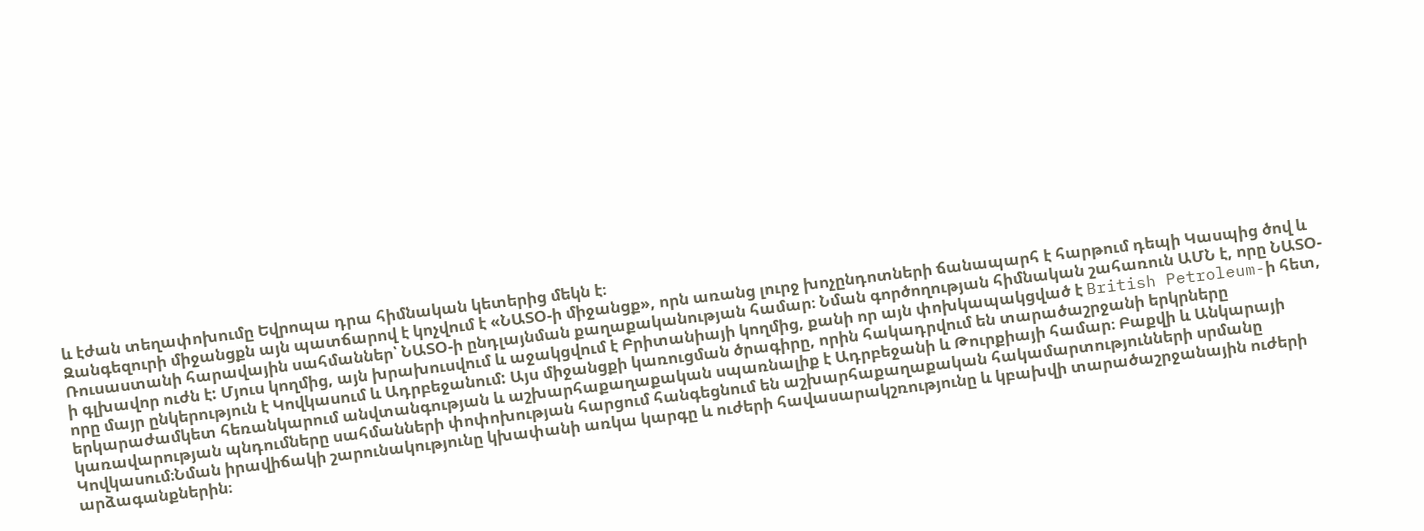և էժան տեղափոխումը Եվրոպա դրա հիմնական կետերից մեկն է։
Զանգեզուրի միջանցքն այն պատճարով է կոչվում է «ՆԱՏՕ-ի միջանցք», որն առանց լուրջ խոչընդոտների ճանապարհ է հարթում դեպի Կասպից ծով և Ռուսաստանի հարավային սահմաններ՝ ՆԱՏՕ-ի ընդլայնման քաղաքականության համար։ Նման գործողության հիմնական շահառուն ԱՄՆ է, որը ՆԱՏՕ-ի գլխավոր ուժն է: Մյուս կողմից, այն խրախուսվում և աջակցվում է Բրիտանիայի կողմից, քանի որ այն փոխկապակցված է British Petroleum-ի հետ, որը մայր ընկերություն է Կովկասում և Ադրբեջանում: Այս միջանցքի կառուցման ծրագիրը, որին հակադրվում են տարածաշրջանի երկրները երկարաժամկետ հեռանկարում անվտանգության և աշխարհաքաղաքական սպառնալիք է Ադրբեջանի և Թուրքիայի համար։ Բաքվի և Անկարայի կառավարության պնդումները սահմանների փոփոխության հարցում հանգեցնում են աշխարհաքաղաքական հակամարտությունների սրմանը Կովկասում։Նման իրավիճակի շարունակությունը կխափանի առկա կարգը և ուժերի հավասարակշռությունը և կբախվի տարածաշրջանային ուժերի արձագանքներին։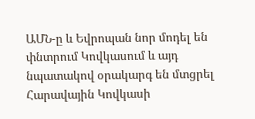ԱՄՆ-ը և Եվրոպան նոր մոդել են փնտրում Կովկասում և այդ նպատակով օրակարգ են մտցրել Հարավային Կովկասի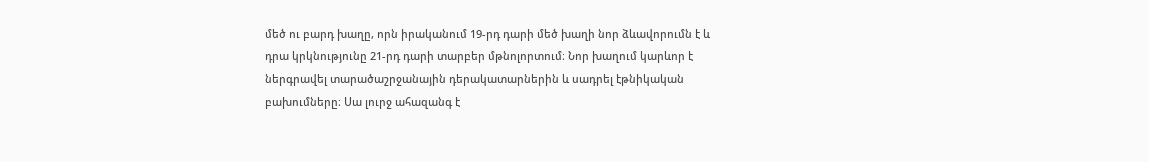մեծ ու բարդ խաղը, որն իրականում 19-րդ դարի մեծ խաղի նոր ձևավորումն է և դրա կրկնությունը 21-րդ դարի տարբեր մթնոլորտում։ Նոր խաղում կարևոր է ներգրավել տարածաշրջանային դերակատարներին և սադրել էթնիկական բախումները։ Սա լուրջ ահազանգ է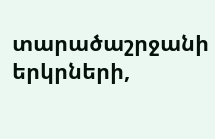տարածաշրջանի երկրների,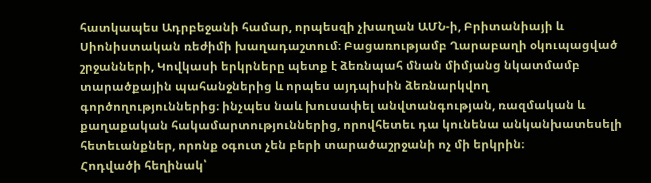հատկապես Ադրբեջանի համար, որպեսզի չխաղան ԱՄՆ-ի, Բրիտանիայի և Սիոնիստական ռեժիմի խաղադաշտում։ Բացառությամբ Ղարաբաղի օկուպացված շրջանների, Կովկասի երկրները պետք է ձեռնպահ մնան միմյանց նկատմամբ տարածքային պահանջներից և որպես այդպիսին ձեռնարկվող գործողություններից։ ինչպես նաև խուսափել անվտանգության, ռազմական և քաղաքական հակամարտություններից, որովհետեւ դա կունենա անկանխատեսելի հետեւանքներ, որոնք օգուտ չեն բերի տարածաշրջանի ոչ մի երկրին։
Հոդվածի հեղինակ՝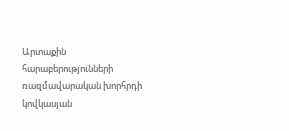Արտաքին հարաբերությունների ռազմավարական խորհրդի կովկասյան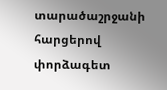տարածաշրջանի հարցերով փորձագետ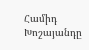Համիդ Խոշայանդը